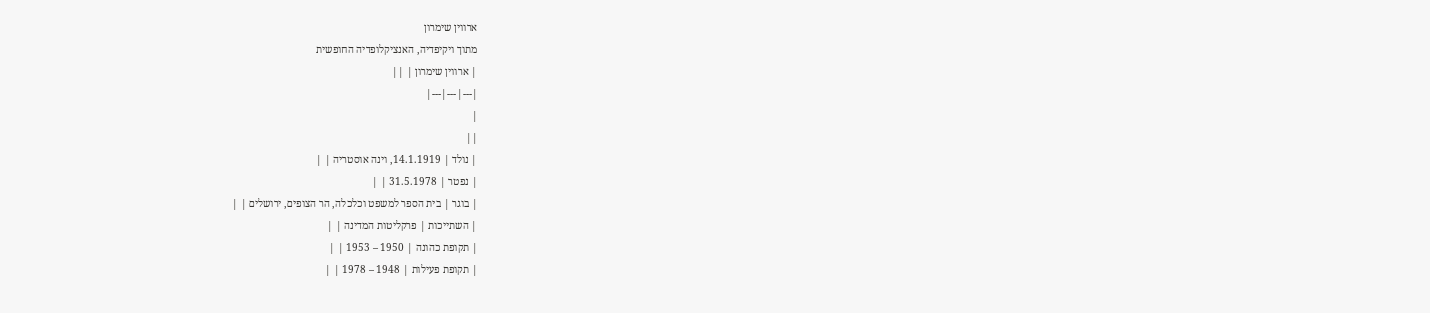ארווין שימרון
מתוך ויקיפדיה, האנציקלופדיה החופשית
| ארווין שימרון | ||
|---|---|---|
|
||
| נולד | 14.1.1919, וינה אוסטריה | |
| נפטר | 31.5.1978 | |
| בוגר | בית הספר למשפט וכלכלה, הר הצופים, ירושלים | |
| השתייכות | פרקליטות המדינה | |
| תקופת כהונה | 1950 – 1953 | |
| תקופת פעילות | 1948 – 1978 | |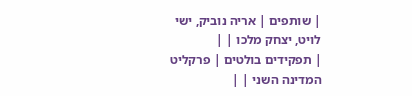| שותפים | אריה נוביק, ישי לויט, יצחק מלכו | |
| תפקידים בולטים | פרקליט המדינה השני | |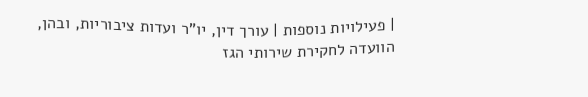| פעילויות נוספות | עורך דין, יו"ר ועדות ציבוריות, ובהן, הוועדה לחקירת שירותי הגז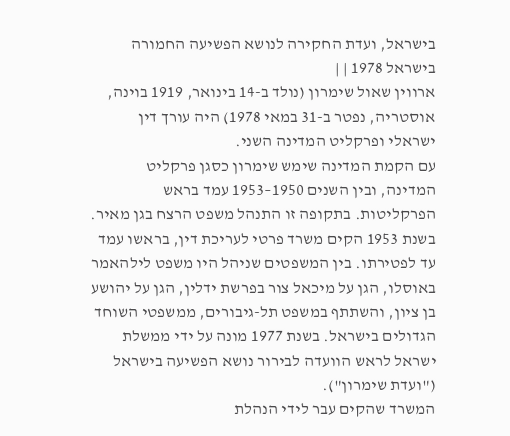בישראל, ועדת החקירה לנושא הפשיעה החמורה בישראל 1978 | |
ארווין שאול שימרון (נולד ב-14 בינואר, 1919 בוינה, אוסטריה, נפטר ב-31 במאי 1978) היה עורך דין ישראלי ופרקליט המדינה השני.
עם הקמת המדינה שימש שימרון כסגן פרקליט המדינה, ובין השנים 1950–1953 עמד בראש הפרקליטות. בתקופה זו התנהל משפט הרצח בגן מאיר. בשנת 1953 הקים משרד פרטי לעריכת דין, בראשו עמד עד לפטירתו. בין המשפטים שניהל היו משפט לילהאמר באוסלו, הגן על מיכאל צור בפרשת ידלין, הגן על יהושע בן ציון, והשתתף במשפט תל-גיבורים, ממשפטי השוחד הגדולים בישראל. בשנת 1977 מונה על ידי ממשלת ישראל לראש הוועדה לבירור נושא הפשיעה בישראל ("ועדת שימרון").
המשרד שהקים עבר לידי הנהלת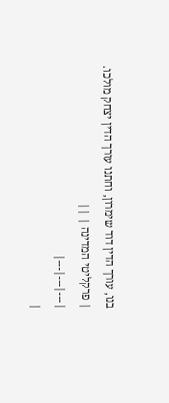בנו, עורך הדין דוד שימרון, וחתנו עורך הדין יצחק מולכו.
| פרקליטי המדינה | ||
|---|---|---|
|